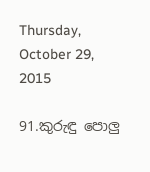Thursday, October 29, 2015

91.කුරුඳු පොලු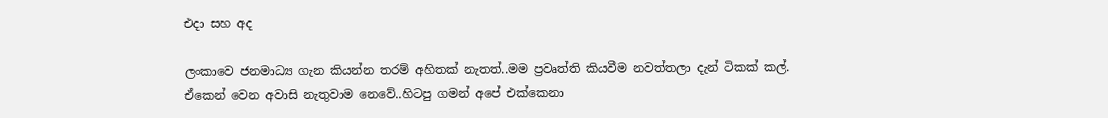එදා සහ අද

ලංකාවෙ ජනමාධ්‍ය ගැන කියන්න තරම් අහිතක් නැතත්..මම ප්‍රවෘත්ති කියවීම නවත්තලා දැන් ටිකක් කල්.
ඒකෙන් වෙන අවාසි නැතුවාම නෙවේ..හිටපු ගමන් අපේ එක්කෙනා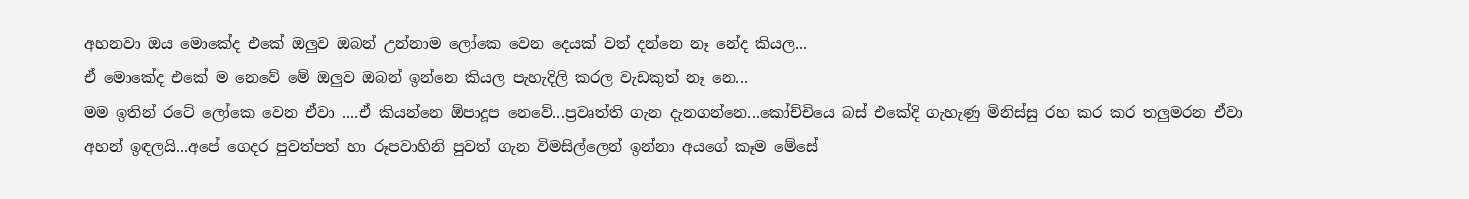අහනවා ඔය මොකේද එකේ ඔලුව ඔබන් උන්නාම ලෝකෙ වෙන දෙයක් වත් දන්නෙ නෑ නේද කියල...
ඒ මොකේද එකේ ම නෙවේ මේ ඔලුව ඔබන් ඉන්නෙ කියල පැහැදිලි කරල වැඩකුත් නෑ නෙ...
මම ඉතින් රටේ ලෝකෙ වෙන ඒවා ....ඒ කියන්නෙ ඕපාදූප නෙවේ...ප්‍රවෘත්ති ගැන දැනගන්නෙ...කෝච්චියෙ බස් එකේදි ගැහැණු මිනිස්සු රහ කර කර තලුමරන ඒවා අහන් ඉඳලයි...අපේ ගෙදර පුවත්පත් හා රූපවාහිනි පුවත් ගැන විමසිල්ලෙන් ඉන්නා අයගේ කෑම මේසේ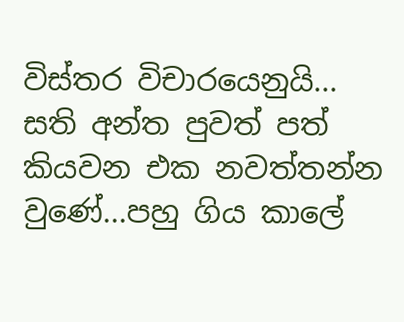විස්තර විචාරයෙනුයි...
සති අන්ත පුවත් පත් කියවන එක නවත්තන්න වුණේ...පහු ගිය කාලේ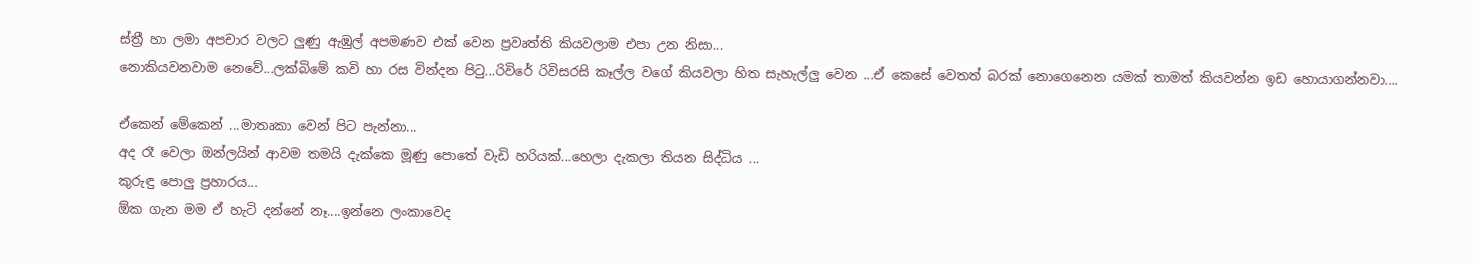ස්ත්‍රී හා ලමා අපචාර වලට ලුණු ඇඹුල් අපමණව එක් වෙන ප්‍රවෘත්ති කියවලාම එපා උන නිසා...
නොකියවනවාම නෙවේ...ලක්බිමේ කවි හා රස වින්දන පිටු...රිවිරේ රිවිසරසි කෑල්ල වගේ කියවලා හිත සැහැල්ලු වෙන ...ඒ කෙසේ වෙතත් බරක් නොගෙනෙන යමක් තාමත් කියවන්න ඉඩ හොයාගන්නවා....

ඒකෙන් මේකෙන් ...මාතෘකා වෙන් පිට පැන්නා...
අද රෑ වෙලා ඔන්ලයින් ආවම තමයි දැක්කෙ මූණු පොතේ වැඩි හරියක්...හෙලා දැකලා තියන සිද්ධිය ...
කුරුඳු පොලු ප්‍රහාරය...
ඕක ගැන මම ඒ හැටි දන්නේ නෑ....ඉන්නෙ ලංකාවෙද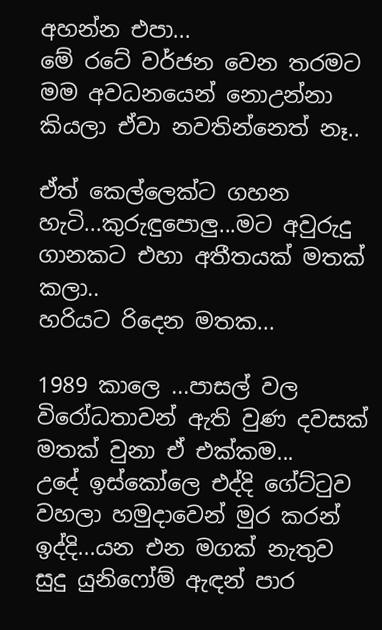අහන්න එපා...
මේ රටේ වර්ජන වෙන තරමට මම අවධනයෙන් නොඋන්නා කියලා ඒවා නවතින්නෙත් නෑ..

ඒත් කෙල්ලෙක්ට ගහන හැටි...කුරුඳුපොලු...මට අවුරුදු ගානකට එහා අතීතයක් මතක් කලා..
හරියට රිදෙන මතක...

1989 කාලෙ ...පාසල් වල විරෝධතාවන් ඇති වුණ දවසක් මතක් වුනා ඒ එක්කම...
උදේ ඉස්කෝලෙ එද්දි ගේට්ටුව වහලා හමුදාවෙන් මුර කරන් ඉද්දි...යන එන මගක් නැතුව සුදු යුනිෆෝම් ඇඳන් පාර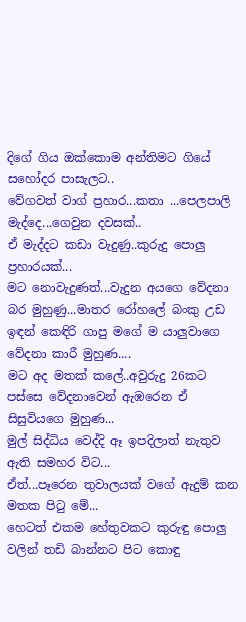දිගේ ගිය ඔක්කොම අන්තිමට ගියේ සහෝදර පාසැලට..
වේගවත් වාග් ප්‍රහාර...කතා ...පෙලපාලි මැද්දෙ...ගෙවුන දවසක්..
ඒ මැද්දට කඩා වැදුණු..කුරුදු පොලු ප්‍රහාරයක්...
මට නොවැදුණත්...වැදුන අයගෙ වේදනා බර මුහුණු...මාතර රෝහලේ බංකු උඩ ඉඳන් කෙඳිරි ගාපු මගේ ම යාලුවාගෙ වේදනා කාරී මුහුණ....
මට අද මතක් කලේ..අවුරුදු 26කට පස්සෙ වේදනාවෙන් ඇඹරෙන ඒ සිසුවියගෙ මුහුණ...
මුල් සිද්ධිය වෙද්දි ඈ ඉපදිලාත් නැතුව ඇති සමහර විට...
ඒත්...පෑරෙන තුවාලයක් වගේ ඇදුම් කන මතක පිටු මේ...
හෙටත් එකම හේතුවකට කුරුඳු පොලු වලින් තඩි බාන්නට පිට කොඳු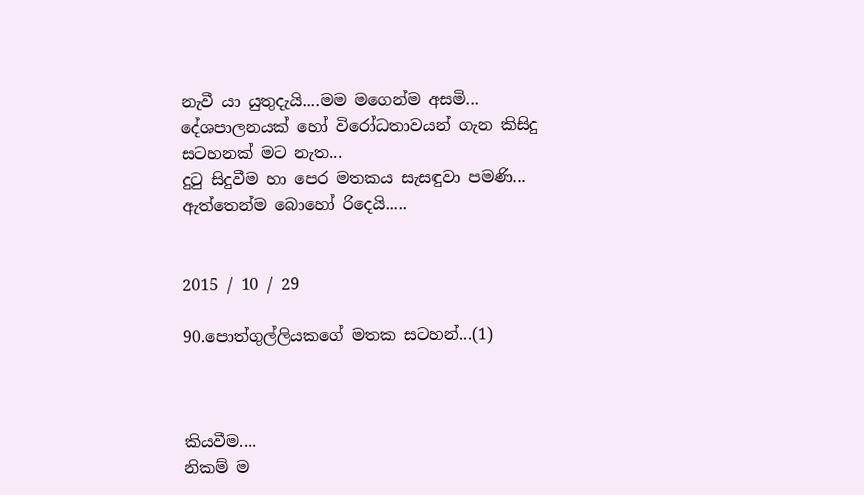නැවී යා යුතුදැයි....මම මගෙන්ම අසමි...
දේශපාලනයක් හෝ විරෝධතාවයන් ගැන කිසිදු සටහනක් මට නැත...
දුටු සිදුවීම හා පෙර මතකය සැසඳුවා පමණි...
ඇත්තෙන්ම බොහෝ රිදෙයි.....


2015 / 10 / 29

90.පොත්ගුල්ලියකගේ මතක සටහන්...(1)



කියවීම....
නිකම් ම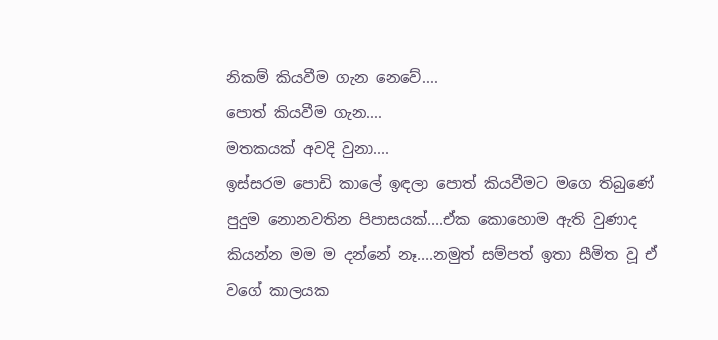නිකම් කියවීම ගැන නෙවේ....
පොත් කියවීම ගැන....
මතකයක් අවදි වුනා....
ඉස්සරම පොඩි කාලේ ඉඳලා පොත් කියවීමට මගෙ තිබුණේ පුදුම නොනවතින පිපාසයක්....ඒක කොහොම ඇති වුණාද කියන්න මම ම දන්නේ නෑ....නමුත් සම්පත් ඉතා සීමිත වූ ඒ වගේ කාලයක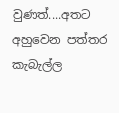වුණත්....අතට අහුවෙන පත්තර කැබැල්ල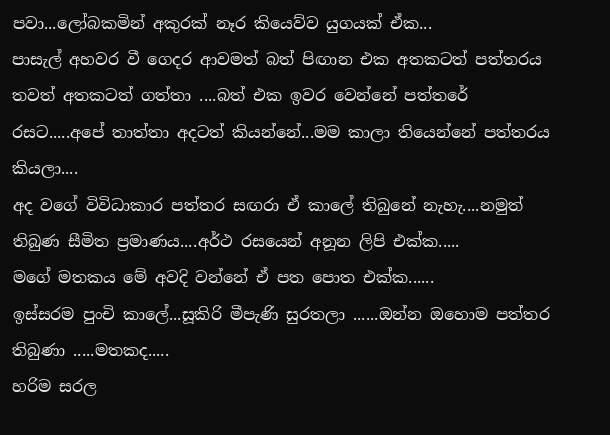පවා...ලෝබකමින් අකුරක් නෑර කියෙව්ව යුගයක් ඒක...
පාසැල් අහවර වී ගෙදර ආවමත් බත් පිඟාන එක අතකටත් පත්තරය තවත් අතකටත් ගත්තා ....බත් එක ඉවර වෙන්නේ පත්තරේ රසට.....අපේ තාත්තා අදටත් කියන්නේ...මම කාලා තියෙන්නේ පත්තරය කියලා....
අද වගේ විවිධාකාර පත්තර සඟරා ඒ කාලේ තිබුනේ නැහැ....නමුත් තිබුණ සීමිත ප්‍රමාණය....අර්ථ රසයෙන් අනූන ලිපි එක්ක.....
මගේ මතකය මේ අවදි වන්නේ ඒ පත පොත එක්ක......
ඉස්සරම පුංචි කාලේ...සූකිරි මීපැණි සුරතලා ......ඔන්න ඔහොම පත්තර තිබුණා .....මතකද.....
හරිම සරල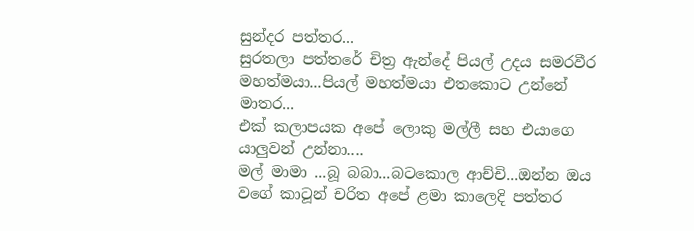සුන්දර පත්තර...
සුරතලා පත්තරේ චිත්‍ර ඇන්දේ පියල් උදය සමරවීර මහත්මයා...පියල් මහත්මයා එතකොට උන්නේ මාතර...
එක් කලාපයක අපේ ලොකු මල්ලී සහ එයාගෙ යාලුවන් උන්නා....
මල් මාමා ...බූ බබා...බටකොල ආච්චි...ඔන්න ඔය වගේ කාටූන් චරිත අපේ ළමා කාලෙදි පත්තර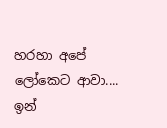හරහා අපේ ලෝකෙට ආවා....
ඉන්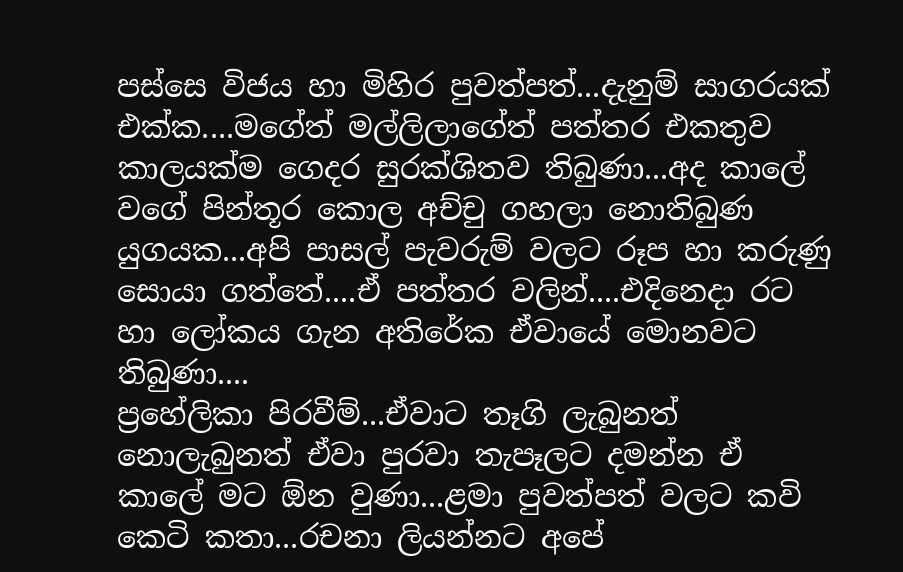පස්සෙ විජය හා මිහිර පුවත්පත්...දැනුම් සාගරයක් එක්ක....මගේත් මල්ලිලාගේත් පත්තර එකතුව කාලයක්ම ගෙදර සුරක්ශිතව තිබුණා...අද කාලේ වගේ පින්තූර කොල අච්චු ගහලා නොතිබුණ යුගයක...අපි පාසල් පැවරුම් වලට රූප හා කරුණු සොයා ගත්තේ....ඒ පත්තර වලින්....එදිනෙදා රට හා ලෝකය ගැන අතිරේක ඒවායේ මොනවට තිබුණා....
ප්‍රහේලිකා පිරවීම්...ඒවාට තෑගි ලැබුනත් නොලැබුනත් ඒවා පුරවා තැපෑලට දමන්න ඒ කාලේ මට ඕන වුණා...ළමා පුවත්පත් වලට කවි කෙටි කතා...රචනා ලියන්නට අපේ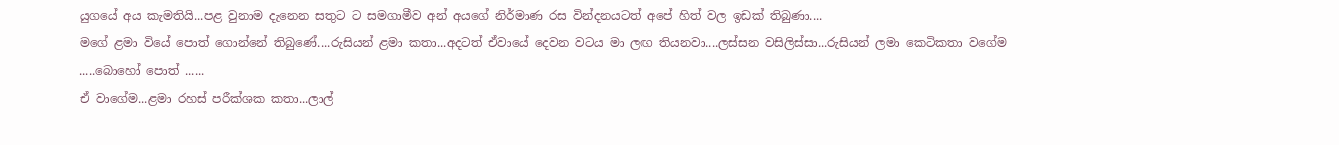යුගයේ අය කැමතියි...පළ වුනාම දැනෙන සතුට ට සමගාමීව අන් අයගේ නිර්මාණ රස වින්දනයටත් අපේ හිත් වල ඉඩක් තිබුණා....
මගේ ළමා වියේ පොත් ගොන්නේ තිබුණේ....රුසියන් ළමා කතා...අදටත් ඒවායේ දෙවන වටය මා ලඟ තියනවා....ලස්සන වසිලිස්සා...රුසියන් ලමා කෙටිකතා වගේම .....බොහෝ පොත් ......
ඒ වාගේම...ළමා රහස් පරීක්ශක කතා...ලාල්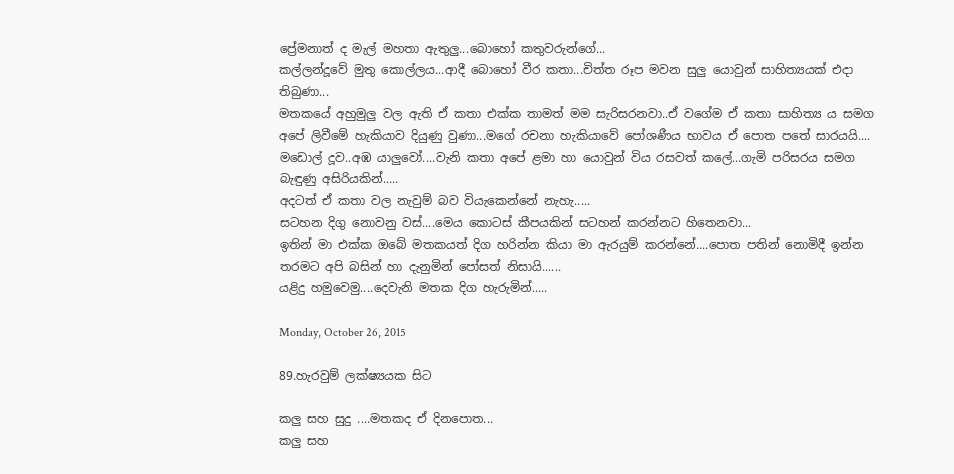ප්‍රේමනාත් ද මැල් මහතා ඇතුලු...බොහෝ කතුවරුන්ගේ...
කල්ලන්දූවේ මුතු කොල්ලය...ආදී බොහෝ වීර කතා...චිත්ත රූප මවන සුලු යොවුන් සාහිත්‍යයක් එදා තිබුණා...
මතකයේ අහුමුලු වල ඇති ඒ කතා එක්ක තාමත් මම සැරිසරනවා..ඒ වගේම ඒ කතා සාහිත්‍ය ය සමග අපේ ලිවීමේ හැකියාව දියුණු වුණා...මගේ රචනා හැකියාවේ පෝශණීය භාවය ඒ පොත පතේ සාරයයි....
මඩොල් දූව..අඹ යාලුවෝ....වැනි කතා අපේ ළමා හා යොවුන් විය රසවත් කලේ...ගැමි පරිසරය සමග බැඳුණු අසිරියකින්.....
අදටත් ඒ කතා වල නැවුම් බව වියැකෙන්නේ නැහැ.....
සටහන දිගු නොවනු වස්....මෙය කොටස් කීපයකින් සටහන් කරන්නට හිතෙනවා...
ඉතින් මා එක්ක ඔබේ මතකයත් දිග හරින්න කියා මා ඇරයුම් කරන්නේ....පොත පතින් නොමිදී ඉන්න තරමට අපි බසින් හා දැනුමින් පෝසත් නිසායි......
යළිදු හමුවෙමු....දෙවැනි මතක දිග හැරුමින්.....

Monday, October 26, 2015

89.හැරවුම් ලක්ෂ්‍යයක සිට

කලු සහ සුදු ....මතකද ඒ දිනපොත...
කලු සහ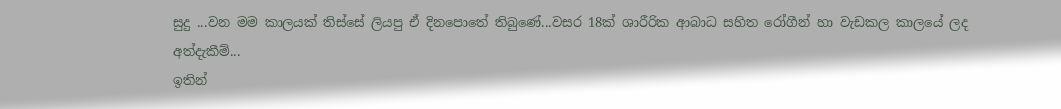සුදු ...වන මම කාලයක් තිස්සේ ලියපු ඒ දිනපොතේ තිබුණේ...වසර 18ක් ශාරීරික ආබාධ සහිත රෝගීන් හා වැඩකල කාලයේ ලද අත්දැකීම්...
ඉතින්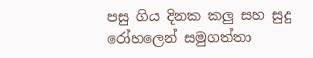පසු ගිය දිනක කලු සහ සුදු රෝහලෙන් සමුගත්තා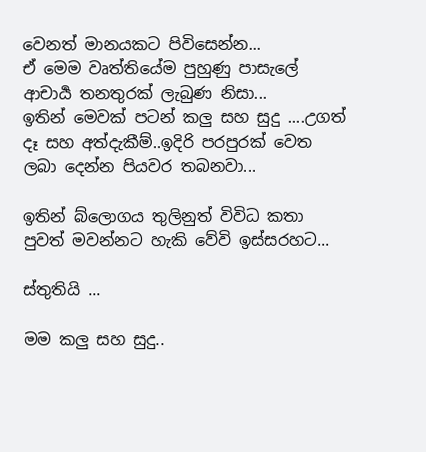වෙනත් මානයකට පිවිසෙන්න...
ඒ මෙම වෘත්තියේම පුහුණු පාසැලේ ආචාර්‍ය තනතුරක් ලැබුණ නිසා...
ඉතින් මෙවක් පටන් කලු සහ සුදු ....උගත් දෑ සහ අත්දැකීම්..ඉදිරි පරපුරක් වෙත ලබා දෙන්න පියවර තබනවා...

ඉතින් බ්ලොගය තුලිනුත් විවිධ කතා පුවත් මවන්නට හැකි වේවි ඉස්සරහට...

ස්තුතියි ...

මම කලු සහ සුදු..